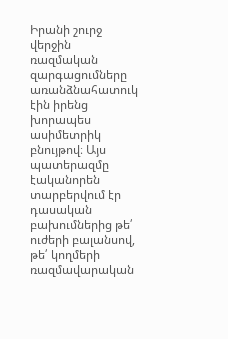Իրանի շուրջ վերջին ռազմական զարգացումները առանձնահատուկ էին իրենց խորապես ասիմետրիկ բնույթով։ Այս պատերազմը էականորեն տարբերվում էր դասական բախումներից թե՛ ուժերի բալանսով, թե՛ կողմերի ռազմավարական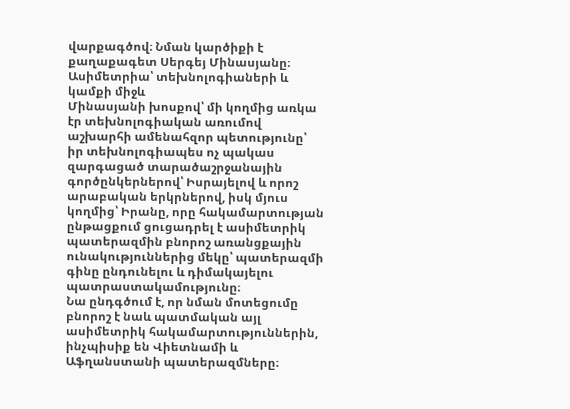վարքագծով։ Նման կարծիքի է քաղաքագետ Սերգեյ Մինասյանը։
Ասիմետրիա՝ տեխնոլոգիաների և կամքի միջև
Մինասյանի խոսքով՝ մի կողմից առկա էր տեխնոլոգիական առումով աշխարհի ամենահզոր պետությունը՝ իր տեխնոլոգիապես ոչ պակաս զարգացած տարածաշրջանային գործընկերներով՝ Իսրայելով և որոշ արաբական երկրներով, իսկ մյուս կողմից՝ Իրանը, որը հակամարտության ընթացքում ցուցադրել է ասիմետրիկ պատերազմին բնորոշ առանցքային ունակություններից մեկը՝ պատերազմի գինը ընդունելու և դիմակայելու պատրաստակամությունը։
Նա ընդգծում է, որ նման մոտեցումը բնորոշ է նաև պատմական այլ ասիմետրիկ հակամարտություններին, ինչպիսիք են Վիետնամի և Աֆղանստանի պատերազմները։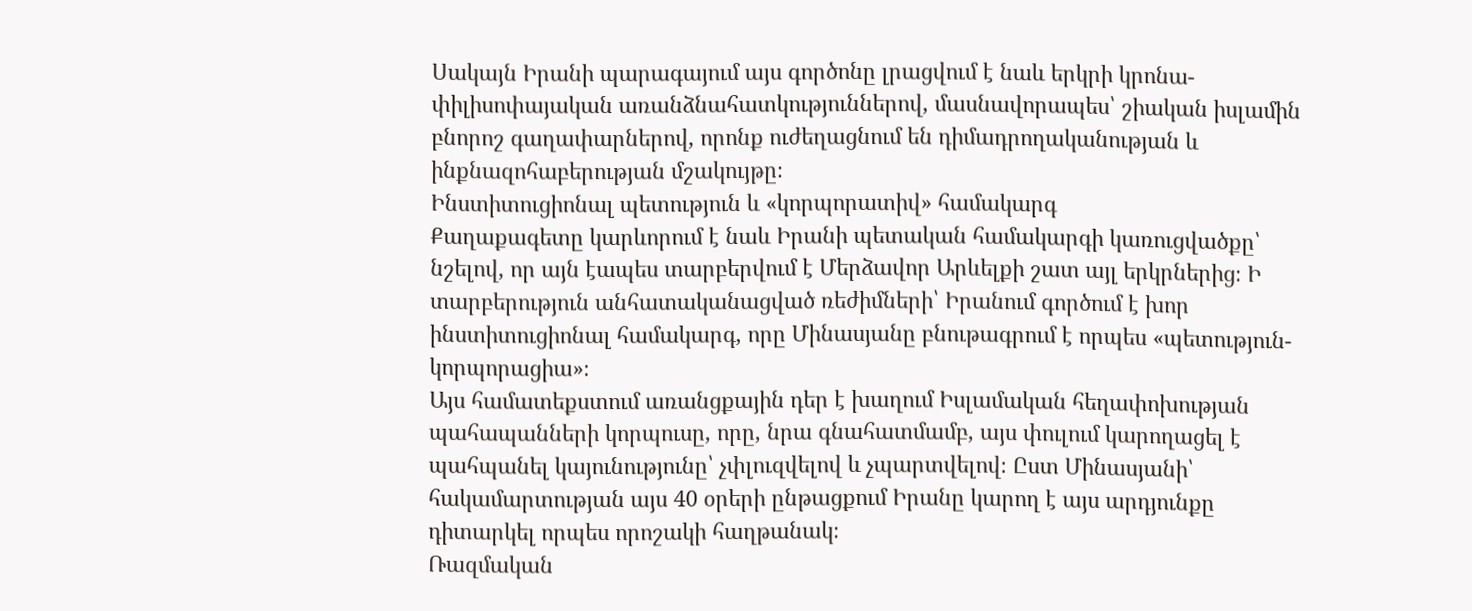Սակայն Իրանի պարագայում այս գործոնը լրացվում է նաև երկրի կրոնա-փիլիսոփայական առանձնահատկություններով, մասնավորապես՝ շիական իսլամին բնորոշ գաղափարներով, որոնք ուժեղացնում են դիմադրողականության և ինքնազոհաբերության մշակույթը։
Ինստիտուցիոնալ պետություն և «կորպորատիվ» համակարգ
Քաղաքագետը կարևորում է նաև Իրանի պետական համակարգի կառուցվածքը՝ նշելով, որ այն էապես տարբերվում է Մերձավոր Արևելքի շատ այլ երկրներից։ Ի տարբերություն անհատականացված ռեժիմների՝ Իրանում գործում է խոր ինստիտուցիոնալ համակարգ, որը Մինասյանը բնութագրում է որպես «պետություն-կորպորացիա»։
Այս համատեքստում առանցքային դեր է խաղում Իսլամական հեղափոխության պահապանների կորպուսը, որը, նրա գնահատմամբ, այս փուլում կարողացել է պահպանել կայունությունը՝ չփլուզվելով և չպարտվելով։ Ըստ Մինասյանի՝ հակամարտության այս 40 օրերի ընթացքում Իրանը կարող է այս արդյունքը դիտարկել որպես որոշակի հաղթանակ։
Ռազմական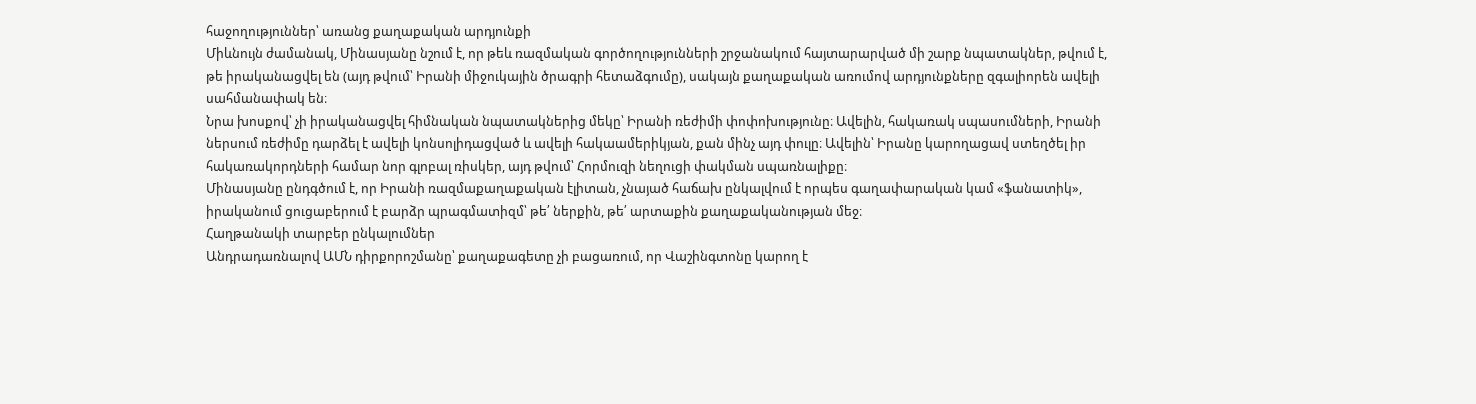հաջողություններ՝ առանց քաղաքական արդյունքի
Միևնույն ժամանակ, Մինասյանը նշում է, որ թեև ռազմական գործողությունների շրջանակում հայտարարված մի շարք նպատակներ, թվում է, թե իրականացվել են (այդ թվում՝ Իրանի միջուկային ծրագրի հետաձգումը), սակայն քաղաքական առումով արդյունքները զգալիորեն ավելի սահմանափակ են։
Նրա խոսքով՝ չի իրականացվել հիմնական նպատակներից մեկը՝ Իրանի ռեժիմի փոփոխությունը։ Ավելին, հակառակ սպասումների, Իրանի ներսում ռեժիմը դարձել է ավելի կոնսոլիդացված և ավելի հակաամերիկյան, քան մինչ այդ փուլը։ Ավելին՝ Իրանը կարողացավ ստեղծել իր հակառակորդների համար նոր գլոբալ ռիսկեր, այդ թվում՝ Հորմուզի նեղուցի փակման սպառնալիքը։
Մինասյանը ընդգծում է, որ Իրանի ռազմաքաղաքական էլիտան, չնայած հաճախ ընկալվում է որպես գաղափարական կամ «ֆանատիկ», իրականում ցուցաբերում է բարձր պրագմատիզմ՝ թե՛ ներքին, թե՛ արտաքին քաղաքականության մեջ։
Հաղթանակի տարբեր ընկալումներ
Անդրադառնալով ԱՄՆ դիրքորոշմանը՝ քաղաքագետը չի բացառում, որ Վաշինգտոնը կարող է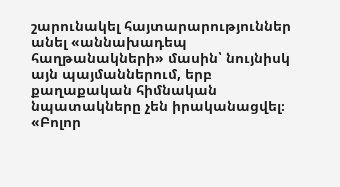շարունակել հայտարարություններ անել «աննախադեպ հաղթանակների» մասին՝ նույնիսկ այն պայմաններում, երբ քաղաքական հիմնական նպատակները չեն իրականացվել։ «Բոլոր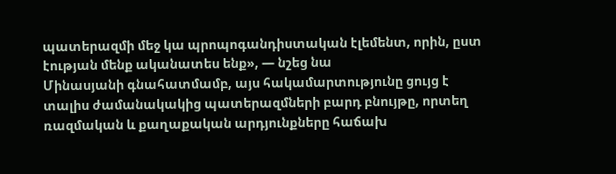պատերազմի մեջ կա պրոպոգանդիստական էլեմենտ, որին, ըստ էության մենք ականատես ենք», — նշեց նա
Մինասյանի գնահատմամբ, այս հակամարտությունը ցույց է տալիս ժամանակակից պատերազմների բարդ բնույթը, որտեղ ռազմական և քաղաքական արդյունքները հաճախ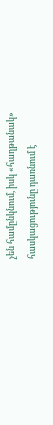չեն համընկնում, իսկ «հաղթանակ» հասկացությունը դառնում է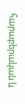հարաբերական և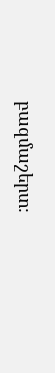բազմաշերտ։